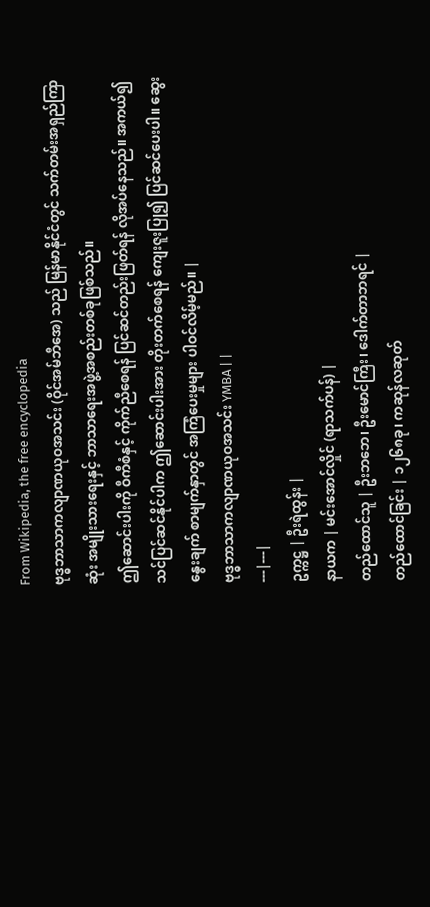From Wikipedia, the free encyclopedia
ဗုဒ္ဓဘာသာကလျာဏယုဝအသင်း (ဝိုင်အမ်ဘီအေ) သည် မြန်မာနိုင်ငံတွင် သက်တမ်းအရှည်ကြာဆုံး အမျိုးသားရေးနှင့် ဘာသာရေးအဖွဲ့အစည်းတစ်ခုဖြစ်သည်။
ဤဆောင်းပါးကို ဝီကီစံနှင့် ကိုက်ညီစေရန် ပြင်ဆင်တည်းဖြတ်ရန် လိုအပ်နေသည်။ အကယ်၍သင်ပြင်ဆင်နိုင်ပါက ဤဆောင်းပါးအား တိုးတက်စေရန် ကျေးဇူးပြု၍ ပြင်ဆင်ပေးပါ။ ဆွေးနွေးချက် စာမျက်နှာတွင် အကြံပေးမှုများ ပါဝင်လိမ့်မည်။ |
ဗုဒ္ဓဘာသာကလျာဏယုဝအသင်း YMBA | |
---|---|
ဥက္ကဋ္ဌ | ဦးရဲထွန်း |
နာယက | မင်းအောင်လှိုင် (ရာသက်ပန်) |
တည်ထောင်သူ | ဦးဘဘေ၊ ဦးမောင်ကြီး၊ ဒေါက်တာဘရင် |
တည်ထောင်ခြင်း | ၁၂၆၈ခု၊ ကဆုန်လဆုတ်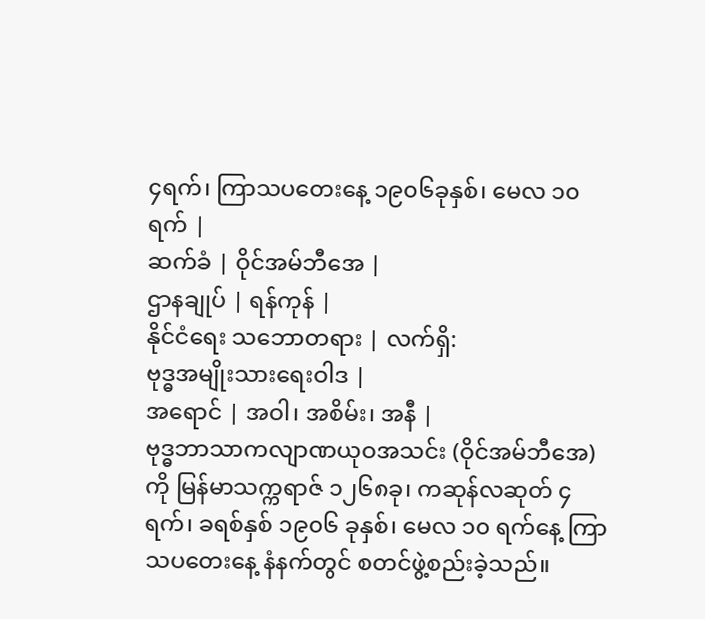၄ရက်၊ ကြာသပတေးနေ့ ၁၉၀၆ခုနှစ်၊ မေလ ၁၀ရက် |
ဆက်ခံ | ဝိုင်အမ်ဘီအေ |
ဌာနချုပ် | ရန်ကုန် |
နိုင်ငံရေး သဘောတရား | လက်ရှိ:
ဗုဒ္ဓအမျိုးသားရေးဝါဒ |
အရောင် | အဝါ၊ အစိမ်း၊ အနီ |
ဗုဒ္ဓဘာသာကလျာဏယုဝအသင်း (ဝိုင်အမ်ဘီအေ) ကို မြန်မာသက္ကရာဇ် ၁၂၆၈ခု၊ ကဆုန်လဆုတ် ၄ရက်၊ ခရစ်နှစ် ၁၉၀၆ ခုနှစ်၊ မေလ ၁၀ ရက်နေ့ ကြာသပတေးနေ့ နံနက်တွင် စတင်ဖွဲ့စည်းခဲ့သည်။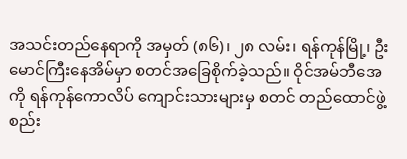အသင်းတည်နေရာကို အမှတ် (၈၆)၊ ၂၈ လမ်း၊ ရန်ကုန်မြို့၊ ဦးမောင်ကြီးနေအိမ်မှာ စတင်အခြေစိုက်ခဲ့သည်။ ဝိုင်အမ်ဘီအေ ကို ရန်ကုန်ကောလိပ် ကျောင်းသားများမှ စတင် တည်ထောင်ဖွဲ့စည်း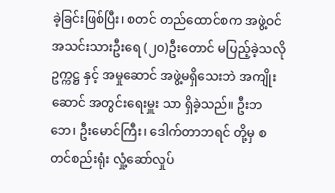ခဲ့ခြင်းဖြစ်ပြီး၊ စတင် တည်ထောင်စက အဖွဲ့ဝင်အသင်းသားဦးရေ (၂၀)ဦးတောင် မပြည့်ခဲ့သလို ဥက္ကဋ္ဌ နှင့် အမှုဆောင် အဖွဲ့မရှိသေးဘဲ အကျိုးဆောင် အတွင်းရေးမှူး သာ ရှိခဲ့သည်။ ဦးဘဘေ၊ ဦးမောင်ကြီး၊ ဒေါက်တာဘရင် တို့မှ စတင်စည်းရုံး လှုံ့ဆော်လှုပ်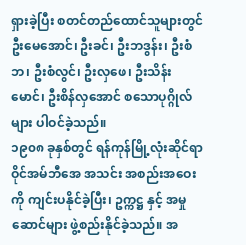ရှားခဲ့ပြီး စတင်တည်ထောင်သူများတွင် ဦးမေအောင်၊ ဦးခင်၊ ဦးဘဒွန်း၊ ဦးစံဘ၊ ဦးစံလွင်၊ ဦးလှဖေ၊ ဦးသိန်းမောင်၊ ဦးစိန်လှအောင် စသောပုဂ္ဂိုလ်များ ပါဝင်ခဲ့သည်။
၁၉၀၈ ခုနှစ်တွင် ရန်ကုန်မြို့လုံးဆိုင်ရာ ဝိုင်အမ်ဘီအေ အသင်း အစည်းအဝေး ကို ကျင်းပနိုင်ခဲ့ပြီး၊ ဥက္ကဋ္ဌ နှင့် အမှုဆောင်များ ဖွဲ့စည်းနိုင်ခဲ့သည်။ အ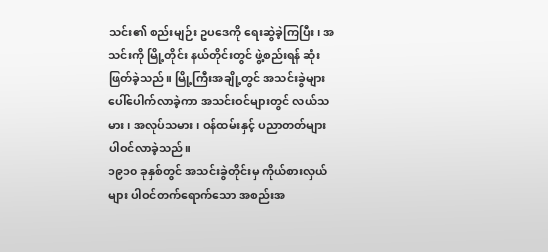သင်း၏ စည်းမျဉ်း ဥပဒေကို ရေးဆွဲခဲ့ကြပြီး၊ အသင်းကို မြို့တိုင်း နယ်တိုင်းတွင် ဖွဲ့စည်းရန် ဆုံးဖြတ်ခဲ့သည်။ မြို့ကြီးအချို့တွင် အသင်းခွဲများ ပေါ်ပေါက်လာခဲ့ကာ အသင်းဝင်များတွင် လယ်သမား၊ အလုပ်သမား၊ ဝန်ထမ်းနှင့် ပညာတတ်များ ပါဝင်လာခဲ့သည်။
၁၉၁၀ ခုနှစ်တွင် အသင်းခွဲတိုင်းမှ ကိုယ်စားလှယ်များ ပါဝင်တက်ရောက်သော အစည်းအ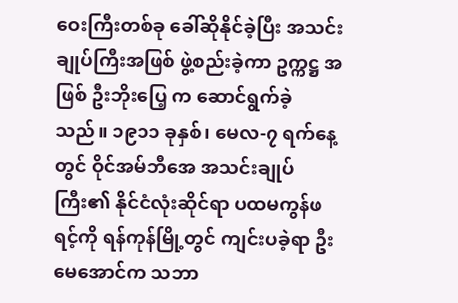ဝေးကြီးတစ်ခု ခေါ်ဆိုနိုင်ခဲ့ပြီး အသင်းချုပ်ကြီးအဖြစ် ဖွဲ့စည်းခဲ့ကာ ဥက္ကဋ္ဌ အဖြစ် ဦးဘိုးပြေ့ က ဆောင်ရွက်ခဲ့သည်။ ၁၉၁၁ ခုနှစ်၊ မေလ-၇ ရက်နေ့တွင် ဝိုင်အမ်ဘီအေ အသင်းချုပ်ကြီး၏ နိုင်ငံလုံးဆိုင်ရာ ပထမကွန်ဖရင့်ကို ရန်ကုန်မြို့တွင် ကျင်းပခဲ့ရာ ဦးမေအောင်က သဘာ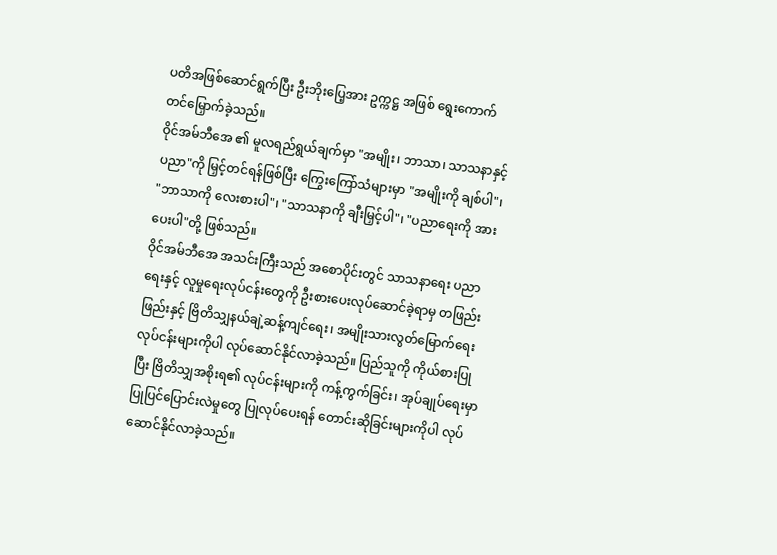ပတိအဖြစ်ဆောင်ရွက်ပြီး ဦးဘိုးပြေ့အား ဥက္ကဋ္ဌ အဖြစ် ရွေးကောက်တင်မြှောက်ခဲ့သည်။
ဝိုင်အမ်ဘီအေ ၏ မူလရည်ရွယ်ချက်မှာ "အမျိုး၊ ဘာသာ၊ သာသနာနှင့်ပညာ"ကို မြှင့်တင်ရန်ဖြစ်ပြီး ကြွေးကြော်သံများမှာ "အမျိုးကို ချစ်ပါ"၊ "ဘာသာကို လေးစားပါ"၊ "သာသနာကို ချီးမြှင့်ပါ"၊ "ပညာရေးကို အားပေးပါ"တို့ ဖြစ်သည်။
ဝိုင်အမ်ဘီအေ အသင်းကြီးသည် အစောပိုင်းတွင် သာသနာရေး ပညာရေးနှင့် လူမှုရေးလုပ်ငန်းတွေကို ဦးစားပေးလုပ်ဆောင်ခဲ့ရာမှ တဖြည်းဖြည်းနှင့် ဗြိတိသျှနယ်ချဲ့ဆန့်ကျင်ရေး၊ အမျိုးသားလွတ်မြောက်ရေး လုပ်ငန်းများကိုပါ လုပ်ဆောင်နိုင်လာခဲ့သည်။ ပြည်သူကို ကိုယ်စားပြုပြီး ဗြိတိသျှအစိုးရ၏ လုပ်ငန်းများကို ကန့်ကွက်ခြင်း၊ အုပ်ချုပ်ရေးမှာ ပြုပြင်ပြောင်းလဲမှုတွေ ပြုလုပ်ပေးရန် တောင်းဆိုခြင်းများကိုပါ လုပ်ဆောင်နိုင်လာခဲ့သည်။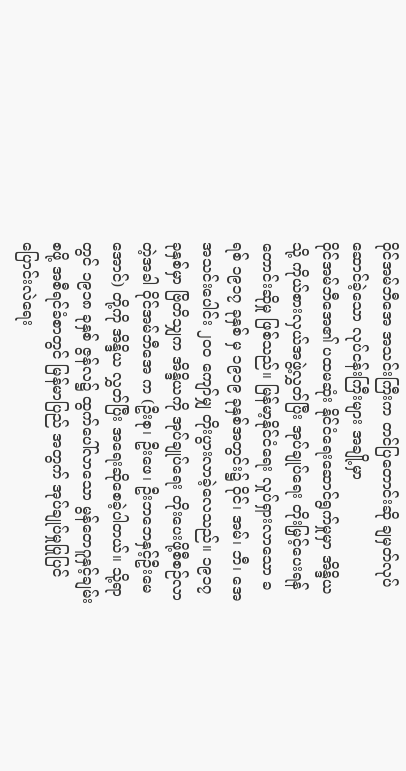ဝိုင်အမ်ဘီအေ အသင်းကြီးက တင်ပြတောင်းဆို ချမှတ်လုပ်ဆောင်ခဲ့သော လုပ်ငန်းကြီးများ အချို့မှာ
ဝိုင်အမ်ဘီအေ၏ ပထမဆုံး နိုင်ငံရေးဆောင်ရွက်မှုမှာ အိန္ဒိယသို့ ကိုယ်စားလှယ်အဖွဲ့လွှတ်ပြီး အုပ်ချုပ်ရေး တိုးမြှင့်ပေးရန်တောင်းဆိုမှု ဖြစ်သည်။ မြန်မာ့နိုင်ငံရေး လှုပ်ရှားလာသော ခရစ် ၁၉၁၇ ခုနှစ် မှ ၁၉၁၉ ခုနှစ်အတွင်း၌ ဝိုင်၊ အမ်၊ ဘီ၊ အေ အသင်းပေါင်း ၂ဝဝ ကျော်မျှ တိုးပွားလာခဲ့လေသည်။ ၁၉၁၇ ခုနှစ်မှာ ဗြိတိသျှက အိန္ဒိယကို အုပ်ချုပ်ရေး တိုးပေးဖို့စီစဉ်လာတဲ့အခါ ဝိုင်အမ်ဘီအေ က (ဦးစု၊ ဦးဖေ၊ ဦးဘဘေနှင့်ဦးမေအောင်) တို့ကို အိန္ဒိယ လွှတ်ပြီး အရေးဆိုစေခဲ့ပါတယ်။ သို့ရာတွင် ၁၉၁၈ ခုနှစ် ဇွန်လ၌ ထွက်ပေါ်လာသော မွန်တေဂူနှင့်ချမ်းစဖို့ အစီရင်ခံစာတွင် မြန်မာပြည် အတွက် အုပ်ချုပ်မှုပြုပြင် ပြောင်းလဲရေး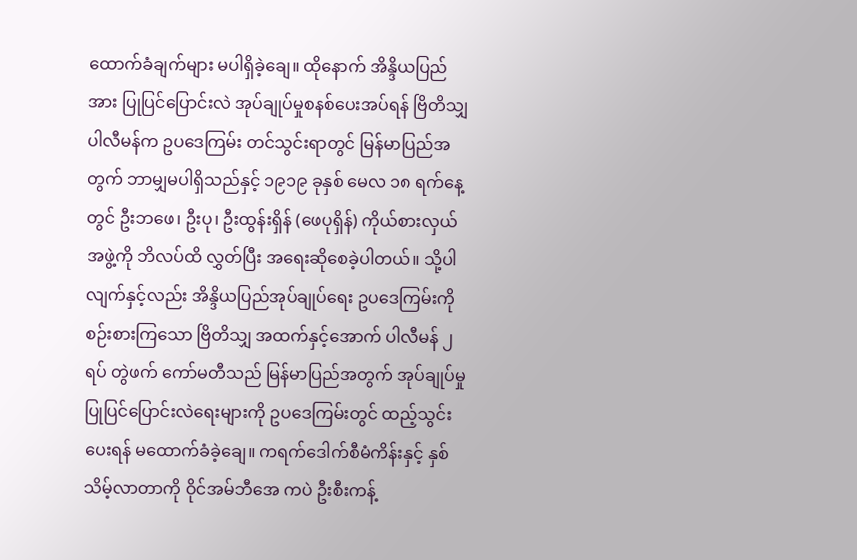ထောက်ခံချက်များ မပါရှိခဲ့ချေ။ ထိုနောက် အိန္ဒိယပြည်အား ပြုပြင်ပြောင်းလဲ အုပ်ချုပ်မှုစနစ်ပေးအပ်ရန် ဗြိတိသျှ ပါလီမန်က ဥပဒေကြမ်း တင်သွင်းရာတွင် မြန်မာပြည်အတွက် ဘာမျှမပါရှိသည်နှင့် ၁၉၁၉ ခုနှစ် မေလ ၁၈ ရက်နေ့ တွင် ဦးဘဖေ၊ ဦးပု၊ ဦးထွန်းရှိန် (ဖေပုရှိန်) ကိုယ်စားလှယ်အဖွဲ့ကို ဘိလပ်ထိ လွှတ်ပြီး အရေးဆိုစေခဲ့ပါတယ်။ သို့ပါလျက်နှင့်လည်း အိန္ဒိယပြည်အုပ်ချုပ်ရေး ဥပဒေကြမ်းကို စဉ်းစားကြသော ဗြိတိသျှ အထက်နှင့်အောက် ပါလီမန် ၂ ရပ် တွဲဖက် ကော်မတီသည် မြန်မာပြည်အတွက် အုပ်ချုပ်မှု ပြုပြင်ပြောင်းလဲရေးများကို ဥပဒေကြမ်းတွင် ထည့်သွင်းပေးရန် မထောက်ခံခဲ့ချေ။ ကရက်ဒေါက်စီမံကိန်းနှင့် နှစ်သိမ့်လာတာကို ဝိုင်အမ်ဘီအေ ကပဲ ဦးစီးကန့်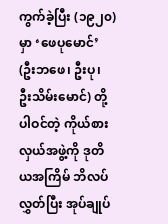ကွက်ခဲ့ပြီး (၁၉၂၀) မှာ ‘ဖေပုမောင်’ (ဦးဘဖေ၊ ဦးပု၊ ဦးသိမ်းမောင်) တို့ပါဝင်တဲ့ ကိုယ်စားလှယ်အဖွဲ့ကို ဒုတိယအကြိမ် ဘိလပ်လွှတ်ပြီး အုပ်ချုပ်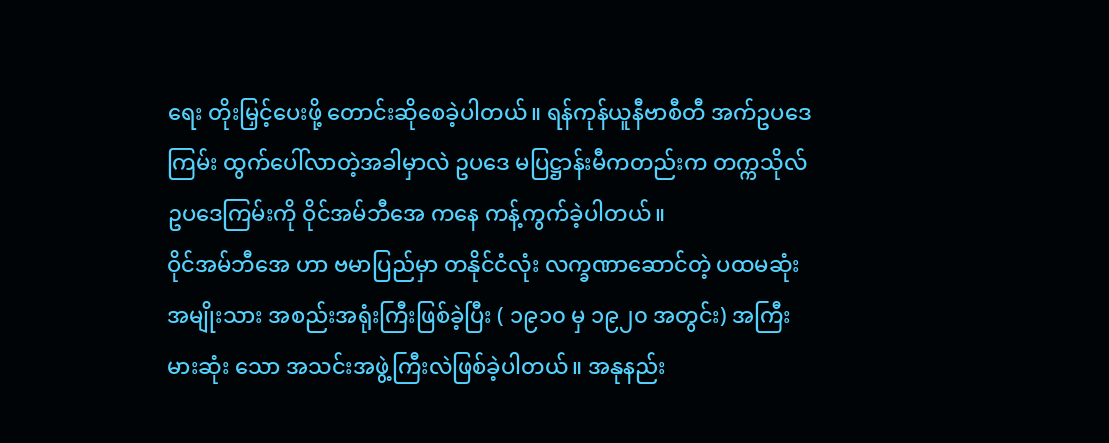ရေး တိုးမြှင့်ပေးဖို့ တောင်းဆိုစေခဲ့ပါတယ်။ ရန်ကုန်ယူနီဗာစီတီ အက်ဥပဒေကြမ်း ထွက်ပေါ်လာတဲ့အခါမှာလဲ ဥပဒေ မပြဋ္ဌာန်းမီကတည်းက တက္ကသိုလ်ဥပဒေကြမ်းကို ဝိုင်အမ်ဘီအေ ကနေ ကန့်ကွက်ခဲ့ပါတယ်။
ဝိုင်အမ်ဘီအေ ဟာ ဗမာပြည်မှာ တနိုင်ငံလုံး လက္ခဏာဆောင်တဲ့ ပထမဆုံး အမျိုးသား အစည်းအရုံးကြီးဖြစ်ခဲ့ပြီး ( ၁၉၁၀ မှ ၁၉၂၀ အတွင်း) အကြီးမားဆုံး သော အသင်းအဖွဲ့ကြီးလဲဖြစ်ခဲ့ပါတယ်။ အနုနည်း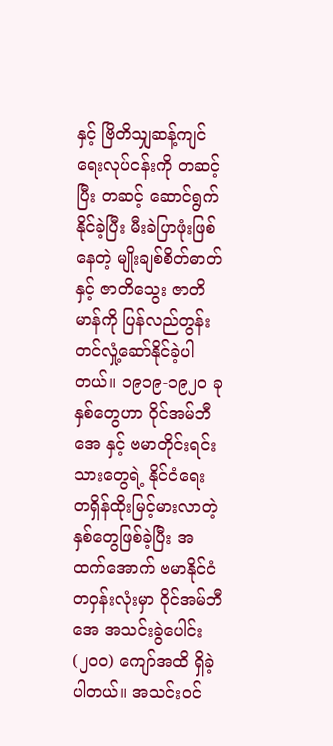နှင့် ဗြိတိသျှဆန့်ကျင်ရေးလုပ်ငန်းကို တဆင့်ပြီး တဆင့် ဆောင်ရွက်နိုင်ခဲ့ပြီး မီးခဲပြာဖုံးဖြစ်နေတဲ့ မျိုးချစ်စိတ်ဓာတ်နှင့် ဇာတိသွေး ဇာတိမာန်ကို ပြန်လည်တွန်းတင်လှုံ့ဆော်နိုင်ခဲ့ပါတယ်။ ၁၉၁၉-၁၉၂၀ ခုနှစ်တွေဟာ ဝိုင်အမ်ဘီအေ နှင့် ဗမာတိုင်းရင်းသားတွေရဲ့ နိုင်ငံရေး တရှိန်ထိုးမြင့်မားလာတဲ့နှစ်တွေဖြစ်ခဲ့ပြီး အထက်အောက် ဗမာနိုင်ငံ တဝှန်းလုံးမှာ ဝိုင်အမ်ဘီအေ အသင်းခွဲပေါင်း (၂၀၀) ကျော်အထိ ရှိခဲ့ပါတယ်။ အသင်းဝင်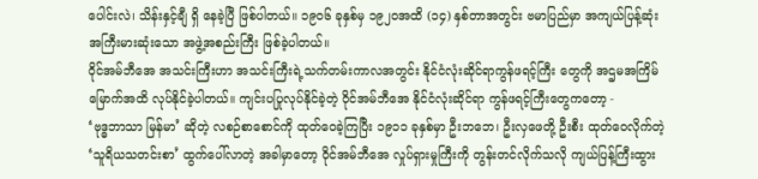ပေါင်းလဲ၊ သိန်းနှင့်ချီ ရှိ နေခဲ့ပြီ ဖြစ်ပါတယ်။ ၁၉၀၆ ခုနှစ်မှ ၁၉၂၀အထိ (၁၄) နှစ်တာအတွင်း ဗမာပြည်မှာ အကျယ်ပြန့်ဆုံး အကြီးမားဆုံးသော အဖွဲ့အစည်းကြီး ဖြစ်ခဲ့ပါတယ်။
ဝိုင်အမ်ဘီအေ အသင်းကြီးဟာ အသင်းကြီးရဲ့သက်တမ်းကာလအတွင်း နိုင်ငံလုံးဆိုင်ရာကွန်ဖရင့်ကြီး တွေကို အဌမအကြိမ်မြောက်အထိ လုပ်နိုင်ခဲ့ပါတယ်။ ကျင်းပပြုလုပ်နိုင်ခဲ့တဲ့ ဝိုင်အမ်ဘီအေ နိုင်ငံလုံးဆိုင်ရာ ကွန်ဖရင့်ကြီးတွေကတော့ -
‘ဗုဒ္ဓဘာသာ မြန်မာ’ ဆိုတဲ့ လစဉ်စာစောင်ကို ထုတ်ဝေခဲ့ကြပြီး ၁၉၁၁ ခုနှစ်မှာ ဦးဘဘေ၊ ဦးလှဖေတို့ ဦးစီး ထုတ်ဝေလိုက်တဲ့ ‘သူရိယသတင်းစာ’ ထွက်ပေါ်လာတဲ့ အခါမှာတော့ ဝိုင်အမ်ဘီအေ လှုပ်ရှားမှုကြီးကို တွန်းတင်လိုက်သလို ကျယ်ပြန့်ကြီးထွား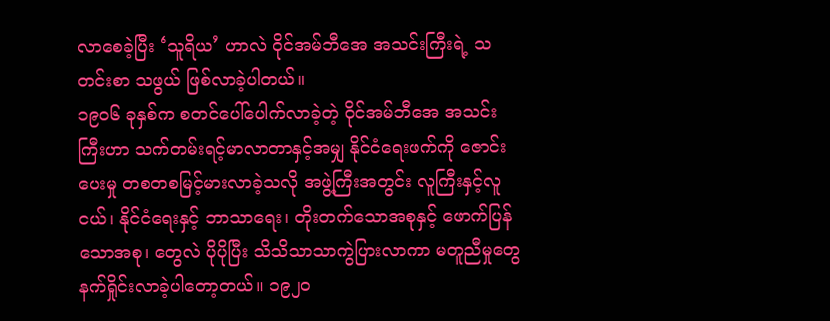လာစေခဲ့ပြီး ‘သူရိယ’ ဟာလဲ ဝိုင်အမ်ဘီအေ အသင်းကြီးရဲ့ သတင်းစာ သဖွယ် ဖြစ်လာခဲ့ပါတယ်။
၁၉၀၆ ခုနှစ်က စတင်ပေါ်ပေါက်လာခဲ့တဲ့ ဝိုင်အမ်ဘီအေ အသင်းကြီးဟာ သက်တမ်းရင့်မာလာတာနှင့်အမျှ နိုင်ငံရေးဖက်ကို ဇောင်းပေးမှု တစတစမြင့်မားလာခဲ့သလို အဖွဲ့ကြီးအတွင်း လူကြီးနှင့်လူငယ်၊ နိုင်ငံရေးနှင့် ဘာသာရေး၊ တိုးတက်သောအစုနှင့် ဖောက်ပြန်သောအစု၊ တွေလဲ ပိုပိုပြီး သိသိသာသာကွဲပြားလာကာ မတူညီမှုတွေ နက်ရှိုင်းလာခဲ့ပါတော့တယ်။ ၁၉၂၀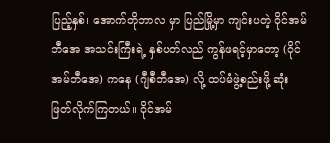ပြည့်နှစ်၊ အောက်တိုဘာလ မှာ ပြည်မြို့မှာ ကျင်းပတဲ့ ဝိုင်အမ်ဘီအေ အသင်းကြီးရဲ့ နှစ်ပတ်လည် ကွန်ဖရင့်မှာတော့ (ဝိုင်အမ်ဘီအေ) ကနေ (ဂျီစီဘီအေ) လို့ ထပ်မံဖွဲ့စည်းဖို့ ဆုံးဖြတ်လိုက်ကြတယ်။ ဝိုင်အမ်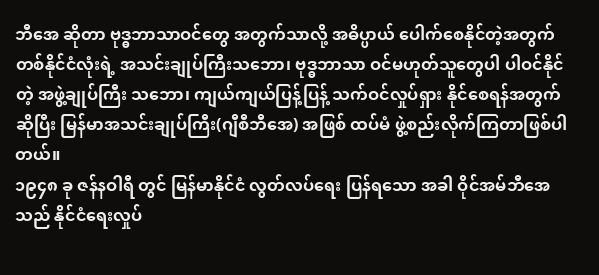ဘီအေ ဆိုတာ ဗုဒ္ဓဘာသာဝင်တွေ အတွက်သာလို့ အဓိပ္ပာယ် ပေါက်စေနိုင်တဲ့အတွက် တစ်နိုင်ငံလုံးရဲ့ အသင်းချုပ်ကြီးသဘော၊ ဗုဒ္ဓဘာသာ ဝင်မဟုတ်သူတွေပါ ပါဝင်နိုင်တဲ့ အဖွဲ့ချုပ်ကြီး သဘော၊ ကျယ်ကျယ်ပြန့်ပြန့် သက်ဝင်လှုပ်ရှား နိုင်စေရန်အတွက်ဆိုပြီး မြန်မာအသင်းချုပ်ကြီး(ဂျီစီဘီအေ) အဖြစ် ထပ်မံ ဖွဲ့စည်းလိုက်ကြတာဖြစ်ပါတယ်။
၁၉၄၈ ခု ဇန်နဝါရီ တွင် မြန်မာနိုင်ငံ လွတ်လပ်ရေး ပြန်ရသော အခါ ဝိုင်အမ်ဘီအေ သည် နိုင်ငံရေးလှုပ်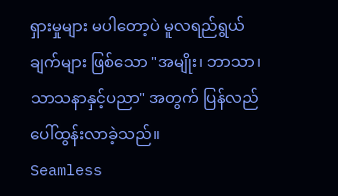ရှားမှုများ မပါတော့ပဲ မူလရည်ရွယ်ချက်များ ဖြစ်သော "အမျိုး၊ ဘာသာ၊ သာသနာနှင့်ပညာ" အတွက် ပြန်လည်ပေါ်ထွန်းလာခဲ့သည်။
Seamless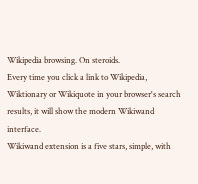Wikipedia browsing. On steroids.
Every time you click a link to Wikipedia, Wiktionary or Wikiquote in your browser's search results, it will show the modern Wikiwand interface.
Wikiwand extension is a five stars, simple, with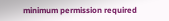minimum permission required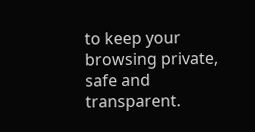to keep your browsing private, safe and transparent.